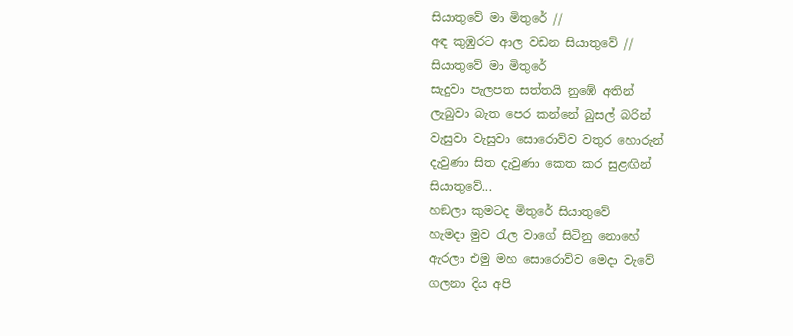සියාතුවේ මා මිතුරේ //
අඳ කුඹුරට ආල වඩන සියාතුවේ //
සියාතුවේ මා මිතුරේ
සැදුවා පැලපත සත්තයි නුඹේ අතින්
ලැබුවා බැත පෙර කන්නේ බුසල් බරින්
වැසුවා වැසුවා සොරොව්ව වතුර හොරුන්
දැවුණා සිත දැවුණා කෙත කර සුළඟින්
සියාතුවේ...
හඞලා කුමටද මිතුරේ සියාතුවේ
හැමදා මුව රැල වාගේ සිටිනු නොහේ
ඇරලා එමු මහ සොරොව්ව මෙදා වැවේ
ගලනා දිය අපි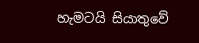හැමටයි සියාතුවේ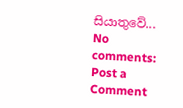සියාතුවේ...
No comments:
Post a Comment